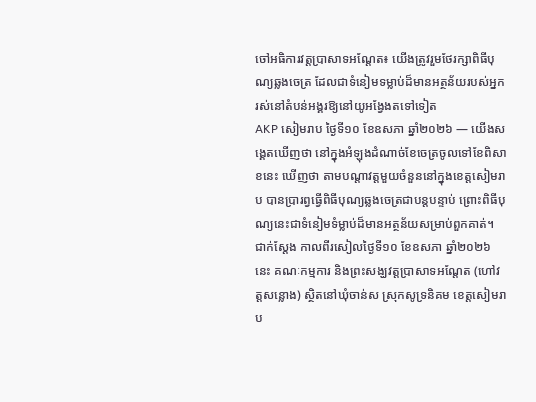ចៅអធិការវត្តប្រាសាទអណ្តែត៖ យើងត្រូវរួមថែរក្សាពិធីបុណ្យឆ្លងចេត្រ ដែលជាទំនៀមទម្លាប់ដ៏មានអត្ថន័យរបស់អ្នករស់នៅតំបន់អង្គរឱ្យនៅយូអង្វែងតទៅទៀត
AKP សៀមរាប ថ្ងៃទី១០ ខែឧសភា ឆ្នាំ២០២៦ — យើងសង្គេតឃើញថា នៅក្នុងអំឡុងដំណាច់ខែចេត្រចូលទៅខែពិសាខនេះ ឃើញថា តាមបណ្តាវត្តមួយចំនួននៅក្នុងខេត្តសៀមរាប បានប្រារព្វធ្វើពិធីបុណ្យឆ្លងចេត្រជាបន្តបន្ទាប់ ព្រោះពិធីបុណ្យនេះជាទំនៀមទំម្លាប់ដ៏មានអត្ថន័យសម្រាប់ពួកគាត់។ ជាក់ស្តែង កាលពីរសៀលថ្ងៃទី១០ ខែឧសភា ឆ្នាំ២០២៦ នេះ គណៈកម្មការ និងព្រះសង្ឃវត្តប្រាសាទអណ្តែត (ហៅវត្តសន្លោង) ស្ថិតនៅឃុំចាន់ស ស្រុកសូទ្រនិគម ខេត្តសៀមរាប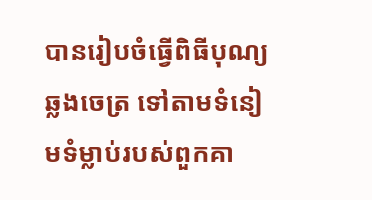បានរៀបចំធ្វើពិធីបុណ្យឆ្លងចេត្រ ទៅតាមទំនៀមទំម្លាប់របស់ពួកគា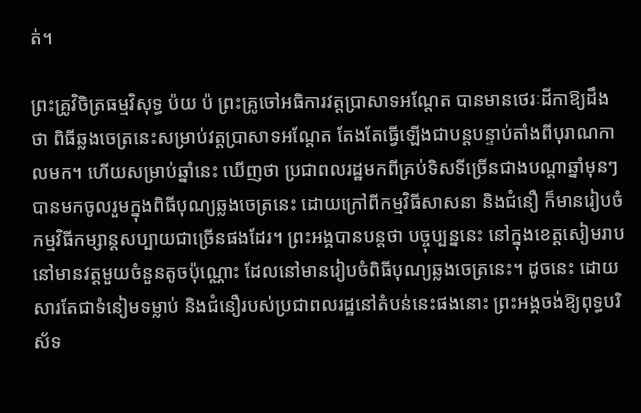ត់។

ព្រះគ្រូវិចិត្រធម្មវិសុទ្ធ ប៉យ ប៉ ព្រះគ្រូចៅអធិការវត្តប្រាសាទអណ្តែត បានមានថេរៈដីកាឱ្យដឹងថា ពិធីឆ្លងចេត្រនេះសម្រាប់វត្តប្រាសាទអណ្តែត តែងតែធ្វើឡើងជាបន្តបន្ទាប់តាំងពីបុរាណកាលមក។ ហើយសម្រាប់ឆ្នាំនេះ ឃើញថា ប្រជាពលរដ្ឋមកពីគ្រប់ទិសទីច្រើនជាងបណ្តាឆ្នាំមុនៗ បានមកចូលរួមក្នុងពិធីបុណ្យឆ្លងចេត្រនេះ ដោយក្រៅពីកម្មវិធីសាសនា និងជំនឿ ក៏មានរៀបចំកម្មវិធីកម្សាន្តសប្បាយជាច្រើនផងដែរ។ ព្រះអង្គបានបន្តថា បច្ចុប្បន្ននេះ នៅក្នុងខេត្តសៀមរាប នៅមានវត្តមួយចំនួនតូចប៉ុណ្ណោះ ដែលនៅមានរៀបចំពិធីបុណ្យឆ្លងចេត្រនេះ។ ដូចនេះ ដោយសារតែជាទំនៀមទម្លាប់ និងជំនឿរបស់ប្រជាពលរដ្ឋនៅតំបន់នេះផងនោះ ព្រះអង្គចង់ឱ្យពុទ្ធបរិស័ទ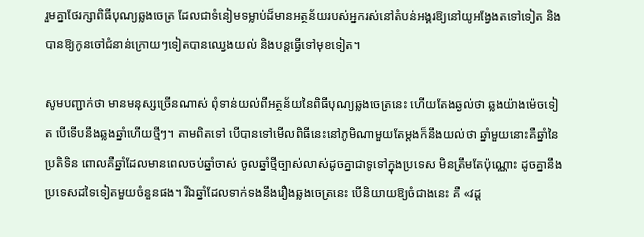រួមគ្នាថែរក្សាពិធីបុណ្យឆ្លងចេត្រ ដែលជាទំនៀមទម្លាប់ដ៏មានអត្ថន័យរបស់អ្នករស់នៅតំបន់អង្គរឱ្យនៅយូអង្វែងតទៅទៀត និងបានឱ្យកូនចៅជំនាន់ក្រោយៗទៀតបានឈ្វេងយល់ និងបន្តធ្វើទៅមុខទៀត។

សូមបញ្ជាក់ថា មានមនុស្សច្រើនណាស់ ពុំទាន់យល់ពីអត្ថន័យនៃពិធីបុណ្យឆ្លងចេត្រនេះ ហើយតែងឆ្ងល់ថា ឆ្លងយ៉ាងម៉េចទៀត បើទើបនឹងឆ្លងឆ្នាំហើយថ្មីៗ។ តាមពិតទៅ បើបានទៅមើលពិធីនេះនៅភូមិណាមួយតែម្តងក៏នឹងយល់ថា ឆ្នាំមួយនោះគឺឆ្នាំនៃប្រតិទិន ពោលគឺឆ្នាំដែលមានពេលចប់ឆ្នាំចាស់ ចូលឆ្នាំថ្មីច្បាស់លាស់ដូចគ្នាជាទូទៅក្នុងប្រទេស មិនត្រឹមតែប៉ុណ្ណោះ ដូចគ្នានឹងប្រទេសដទៃទៀតមួយចំនួនផង។ រីឯឆ្នាំដែលទាក់ទងនឹងរឿងឆ្លងចេត្រនេះ បើនិយាយឱ្យចំជាងនេះ គឺ «វដ្ត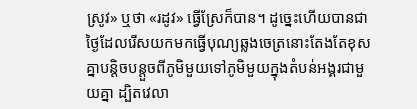ស្រូវ» ឬថា «រដូវ» ធ្វើស្រែក៏បាន។ ដូច្នេះហើយបានជាថ្ងៃដែលរើសយកមកធ្វើបុណ្យឆ្លងចេត្រនោះតែងតែខុសគ្នាបន្តិចបន្តួចពីភូមិមួយទៅភូមិមួយក្នុងតំបន់អង្គរជាមួយគ្នា ដ្បិតវេលា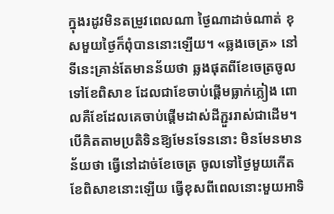ក្នុងរដូវមិនតម្រូវពេលណា ថ្ងៃណាដាច់ណាត់ ខុសមួយថ្ងៃក៏ពុំបាននោះឡើយ។ «ឆ្លងចេត្រ» នៅទីនេះគ្រាន់តែមានន័យថា ឆ្លងផុតពីខែចេត្រចូលទៅខែពិសាខ ដែលជាខែចាប់ផ្តើមធ្លាក់ភ្លៀង ពោលគឺខែដែលគេចាប់ផ្តើមដាស់ដីភ្ជួររាស់ជាដើម។ បើគិតតាមប្រតិទិនឱ្យមែនទែននោះ មិនមែនមានន័យថា ធ្វើនៅដាច់ខែចេត្រ ចូលទៅថ្ងៃមួយកើតខែពិសាខនោះឡើយ ធ្វើខុសពីពេលនោះមួយអាទិ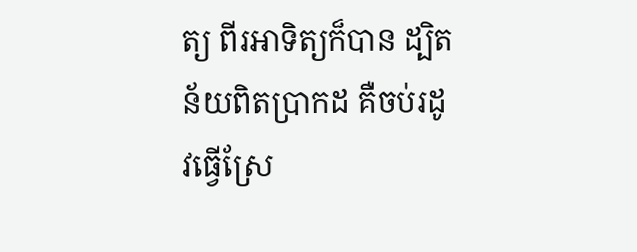ត្យ ពីរអាទិត្យក៏បាន ដ្បិតន័យពិតប្រាកដ គឺចប់រដូវធ្វើស្រែ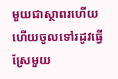មួយជាស្ថាពរហើយ ហើយចូលទៅរដូវធ្វើស្រែមួយ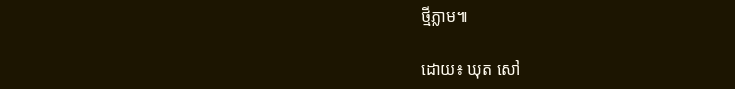ថ្មីភ្លាម៕

ដោយ៖ ឃុត សៅ